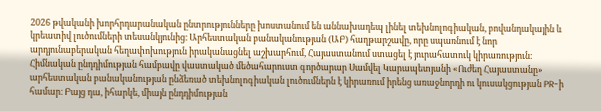2026 թվականի խորհրդարանական ընտրությունները խոստանում են աննախադեպ լինել տեխնոլոգիական, բովանդակային և կրեատիվ լուծումների տեսանկյունից։ Արհեստական բանականության (ԱԲ) հաղթարշավը, որը սպառնում է նոր արդյունաբերական հեղափոխություն իրականացնել աշխարհում, Հայաստանում ստացել է յուրահատուկ կիրառություն։ Հիմնական ընդդիմության համբավը վաստակած մեծահարուստ գործարար Սամվել Կարապետյանի «Ուժեղ Հայաստանը» արհեստական բանականության ընձեռած տեխնոլոգիական լուծումներն է կիրառում իրենց առաջնորդի ու կուսակցության PR-ի համար։ Բայց դա, իհարկե, միայն ընդդիմության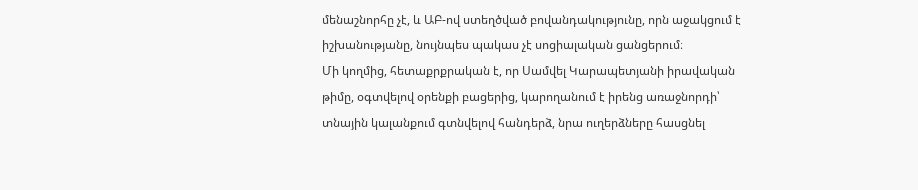մենաշնորհը չէ, և ԱԲ-ով ստեղծված բովանդակությունը, որն աջակցում է իշխանությանը, նույնպես պակաս չէ սոցիալական ցանցերում։
Մի կողմից, հետաքրքրական է, որ Սամվել Կարապետյանի իրավական թիմը, օգտվելով օրենքի բացերից, կարողանում է իրենց առաջնորդի՝ տնային կալանքում գտնվելով հանդերձ, նրա ուղերձները հասցնել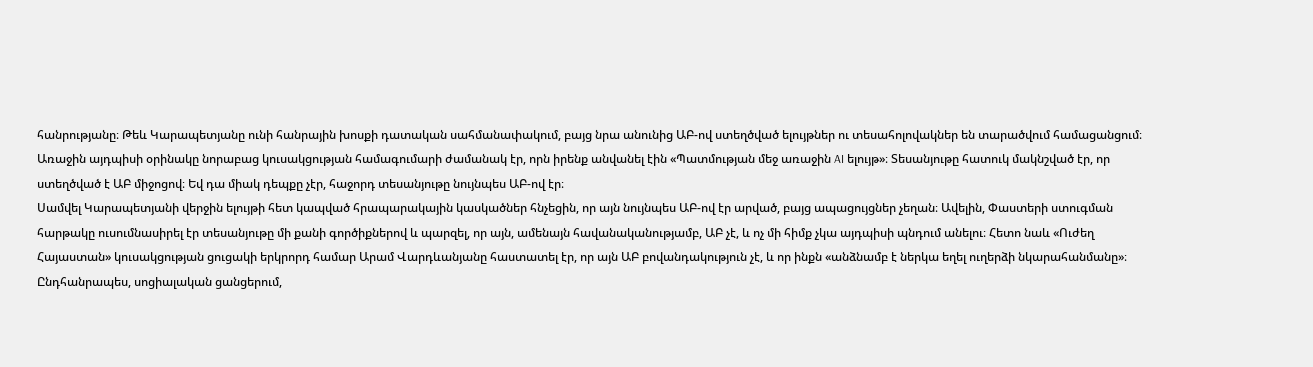հանրությանը։ Թեև Կարապետյանը ունի հանրային խոսքի դատական սահմանափակում, բայց նրա անունից ԱԲ-ով ստեղծված ելույթներ ու տեսահոլովակներ են տարածվում համացանցում։ Առաջին այդպիսի օրինակը նորաբաց կուսակցության համագումարի ժամանակ էր, որն իրենք անվանել էին «Պատմության մեջ առաջին AI ելույթ»։ Տեսանյութը հատուկ մակնշված էր, որ ստեղծված է ԱԲ միջոցով։ Եվ դա միակ դեպքը չէր, հաջորդ տեսանյութը նույնպես ԱԲ-ով էր։
Սամվել Կարապետյանի վերջին ելույթի հետ կապված հրապարակային կասկածներ հնչեցին, որ այն նույնպես ԱԲ-ով էր արված, բայց ապացույցներ չեղան։ Ավելին, Փաստերի ստուգման հարթակը ուսումնասիրել էր տեսանյութը մի քանի գործիքներով և պարզել, որ այն, ամենայն հավանականությամբ, ԱԲ չէ, և ոչ մի հիմք չկա այդպիսի պնդում անելու։ Հետո նաև «Ուժեղ Հայաստան» կուսակցության ցուցակի երկրորդ համար Արամ Վարդևանյանը հաստատել էր, որ այն ԱԲ բովանդակություն չէ, և որ ինքն «անձնամբ է ներկա եղել ուղերձի նկարահանմանը»։
Ընդհանրապես, սոցիալական ցանցերում,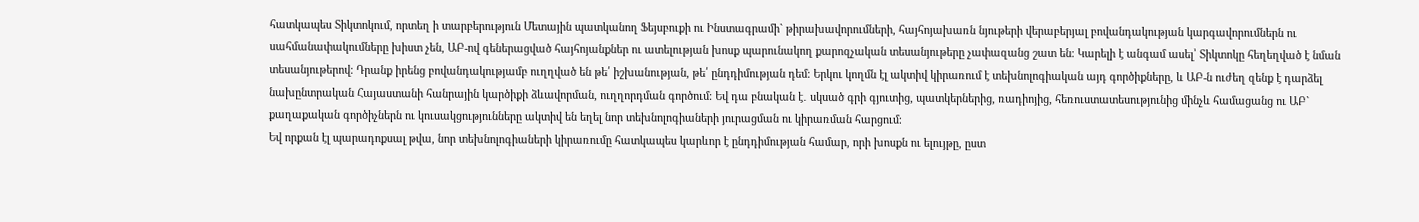հատկապես Տիկտոկում, որտեղ ի տարբերություն Մետային պատկանող Ֆեյսբուքի ու Ինստագրամի` թիրախավորումների, հայհոյախառն նյութերի վերաբերյալ բովանդակության կարգավորումներն ու սահմանափակումները խիստ չեն, ԱԲ-ով գեներացված հայհոյանքներ ու ատելության խոսք պարունակող քարոզչական տեսանյութերը չափազանց շատ են։ Կարելի է անգամ ասել՝ Տիկտոկը հեղեղված է նման տեսանյութերով։ Դրանք իրենց բովանդակությամբ ուղղված են թե՛ իշխանության, թե՛ ընդդիմության դեմ։ Երկու կողմն էլ ակտիվ կիրառում է տեխնոլոգիական այդ գործիքները, և ԱԲ-ն ուժեղ զենք է դարձել նախընտրական Հայաստանի հանրային կարծիքի ձևավորման, ուղղորդման գործում։ Եվ դա բնական է․ սկսած գրի գյուտից, պատկերներից, ռադիոյից, հեռուստատեսությունից մինչև համացանց ու ԱԲ` քաղաքական գործիչներն ու կուսակցությունները ակտիվ են եղել նոր տեխնոլոգիաների յուրացման ու կիրառման հարցում։
Եվ որքան էլ պարադոքսալ թվա, նոր տեխնոլոգիաների կիրառումը հատկապես կարևոր է ընդդիմության համար, որի խոսքն ու ելույթը, ըստ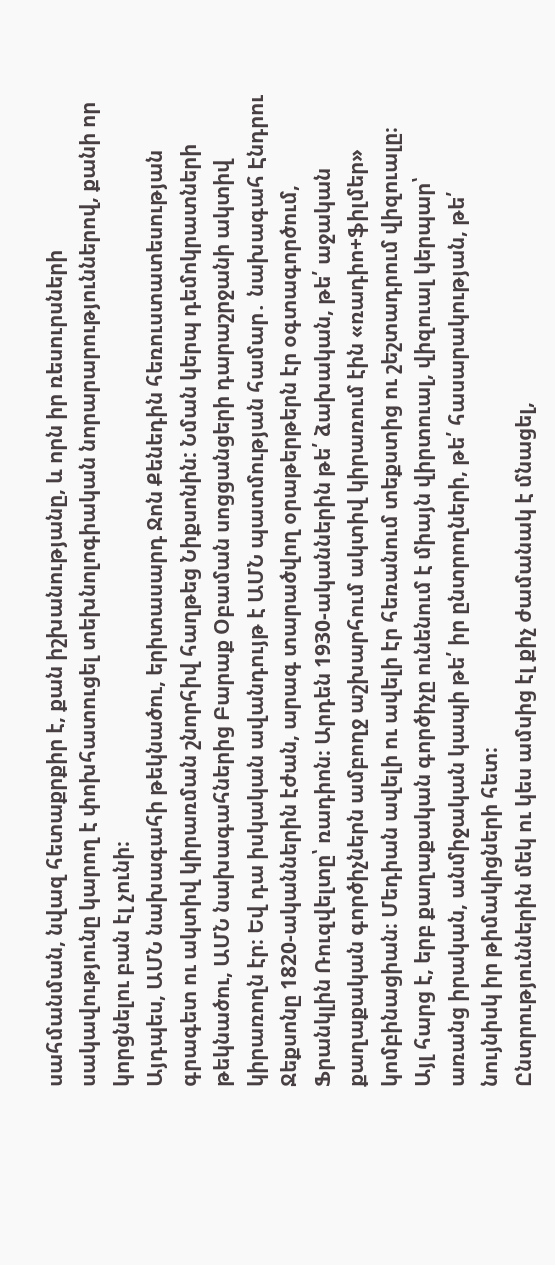սահմանման, նվազ հետաքրքիր է, քան իշխանությանը, և որն իր ռեսուրսների սակավությունը կարող է փոխհատուցել տեխնոլոգիական նորարարություններով, քանի որ կորցնելու բան էլ չունի։
Այդպես, ԱՄՆ նախագահի թեկնածու, երիտասարդ Ջոն Քենեդին հեռուստատեսության գրագետ ու ակտիվ կիրառման շնորհիվ հաղթեց Նիքսոնին: Նման կերպ դեմոկրատների թեկնածու, ԱՄՆ նախագահներից Բարաք Օբաման սոցցանցերի դարաշրջանի ակտիվ կիրառողն էր։ Եվ դա իսկական ավանդույթ է ԱՄՆ պատմության համար․ նախագահ Էնդրու Ջեքսոնը 1820-ականներին էժան, արագ տարածվող օրաթերթերն էր օգտագործում, Ֆրանկլին Ռուզվելտը՝ ռադիոն։ Արդեն 1930-ականներին թե՛ ձախական, թե՛ աջական քաղաքական գործիչներն ամբողջ աշխարհում ակտիվ կիրառում էին «ռադիո+ֆիլմեր» կոմբինացիան։ Մեդիան ավելի ու ավելի էր հեռանում տեքստից ու շեշտադրում վիզուալը։
Այլ հարց է, երբ քաղաքական գործիչը ունենում է միայն վիրտուալ, վիզուալ կերպար՝ առանց իրական, անմիջական կապի թե՛ իր ընտրողների, թե՛ հասարակության, թե՛ նույնիսկ իր թիմակիցների հետ։
Ընտրություններին մեկ ու կես ամսից էլ քիչ ժամանակ է մնացել,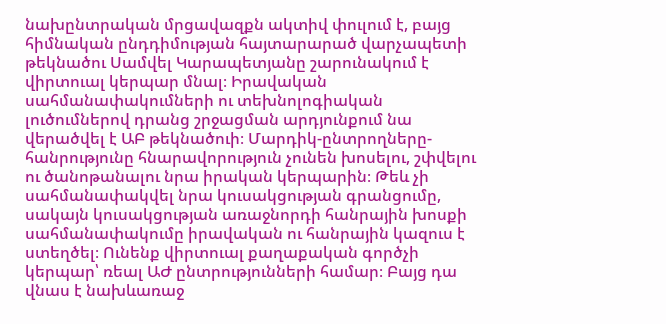նախընտրական մրցավազքն ակտիվ փուլում է, բայց հիմնական ընդդիմության հայտարարած վարչապետի թեկնածու Սամվել Կարապետյանը շարունակում է վիրտուալ կերպար մնալ։ Իրավական սահմանափակումների ու տեխնոլոգիական լուծումներով դրանց շրջացման արդյունքում նա վերածվել է ԱԲ թեկնածուի։ Մարդիկ-ընտրողները-հանրությունը հնարավորություն չունեն խոսելու, շփվելու ու ծանոթանալու նրա իրական կերպարին։ Թեև չի սահմանափակվել նրա կուսակցության գրանցումը, սակայն կուսակցության առաջնորդի հանրային խոսքի սահմանափակումը իրավական ու հանրային կազուս է ստեղծել։ Ունենք վիրտուալ քաղաքական գործչի կերպար՝ ռեալ ԱԺ ընտրությունների համար։ Բայց դա վնաս է նախևառաջ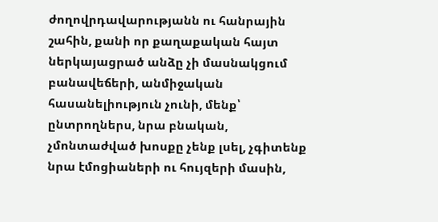ժողովրդավարությանն ու հանրային շահին, քանի որ քաղաքական հայտ ներկայացրած անձը չի մասնակցում բանավեճերի, անմիջական հասանելիություն չունի, մենք՝ ընտրողներս, նրա բնական, չմոնտաժված խոսքը չենք լսել, չգիտենք նրա էմոցիաների ու հույզերի մասին,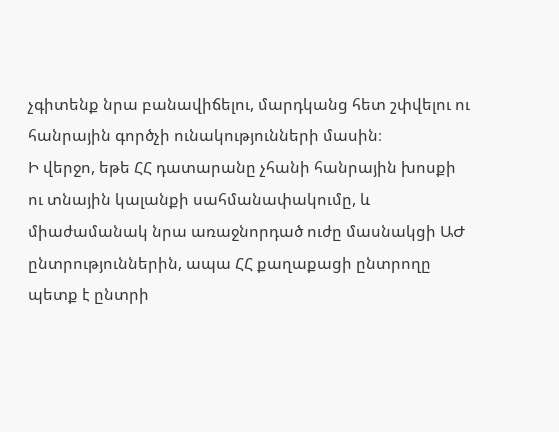չգիտենք նրա բանավիճելու, մարդկանց հետ շփվելու ու հանրային գործչի ունակությունների մասին։
Ի վերջո, եթե ՀՀ դատարանը չհանի հանրային խոսքի ու տնային կալանքի սահմանափակումը, և միաժամանակ նրա առաջնորդած ուժը մասնակցի ԱԺ ընտրություններին, ապա ՀՀ քաղաքացի ընտրողը պետք է ընտրի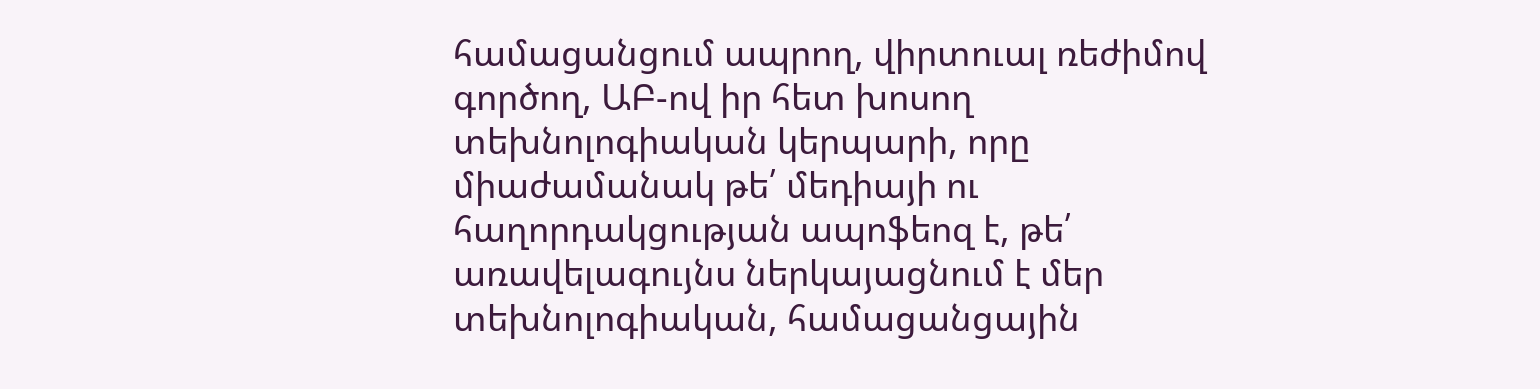համացանցում ապրող, վիրտուալ ռեժիմով գործող, ԱԲ-ով իր հետ խոսող տեխնոլոգիական կերպարի, որը միաժամանակ թե՛ մեդիայի ու հաղորդակցության ապոֆեոզ է, թե՛ առավելագույնս ներկայացնում է մեր տեխնոլոգիական, համացանցային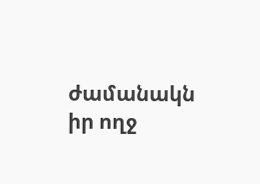ժամանակն իր ողջ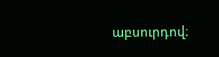աբսուրդով։